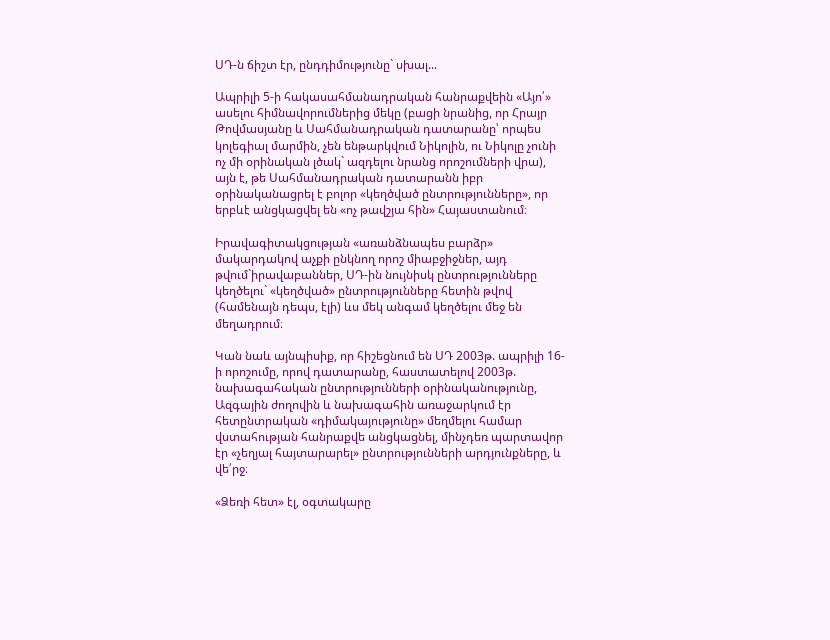ՍԴ-ն ճիշտ էր, ընդդիմությունը` սխալ...

Ապրիլի 5-ի հակասահմանադրական հանրաքվեին «Այո՛» ասելու հիմնավորումներից մեկը (բացի նրանից, որ Հրայր Թովմասյանը և Սահմանադրական դատարանը՝ որպես կոլեգիալ մարմին, չեն ենթարկվում Նիկոլին, ու Նիկոլը չունի ոչ մի օրինական լծակ` ազդելու նրանց որոշումների վրա), այն է, թե Սահմանադրական դատարանն իբր օրինականացրել է բոլոր «կեղծված ընտրությունները», որ երբևէ անցկացվել են «ոչ թավշյա հին» Հայաստանում։

Իրավագիտակցության «առանձնապես բարձր» մակարդակով աչքի ընկնող որոշ միաբջիջներ, այդ թվում`իրավաբաններ, ՍԴ-ին նույնիսկ ընտրությունները կեղծելու` «կեղծված» ընտրությունները հետին թվով (համենայն դեպս, էլի) ևս մեկ անգամ կեղծելու մեջ են մեղադրում։

Կան նաև այնպիսիք, որ հիշեցնում են ՍԴ 2003թ. ապրիլի 16-ի որոշումը, որով դատարանը, հաստատելով 2003թ. նախագահական ընտրությունների օրինականությունը, Ազգային ժողովին և նախագահին առաջարկում էր հետընտրական «դիմակայությունը» մեղմելու համար վստահության հանրաքվե անցկացնել, մինչդեռ պարտավոր էր «չեղյալ հայտարարել» ընտրությունների արդյունքները, և վե՛րջ։

«Ձեռի հետ» էլ, օգտակարը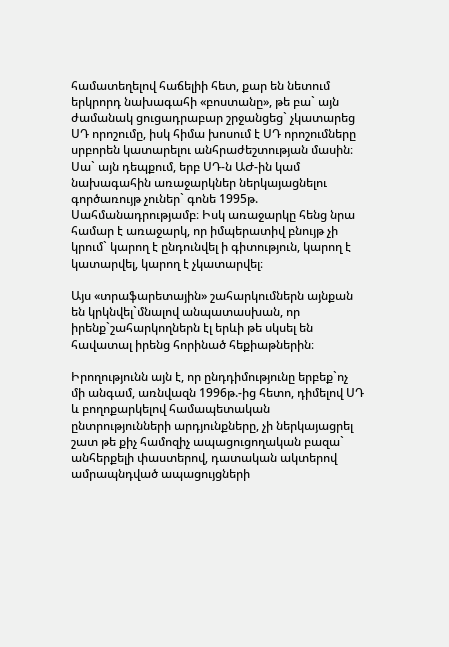համատեղելով հաճելիի հետ, քար են նետում երկրորդ նախագահի «բոստանը», թե բա` այն ժամանակ ցուցադրաբար շրջանցեց` չկատարեց ՍԴ որոշումը, իսկ հիմա խոսում է ՍԴ որոշումները սրբորեն կատարելու անհրաժեշտության մասին։ Սա` այն դեպքում, երբ ՍԴ-ն ԱԺ-ին կամ նախագահին առաջարկներ ներկայացնելու գործառույթ չուներ` գոնե 1995թ. Սահմանադրությամբ։ Իսկ առաջարկը հենց նրա համար է առաջարկ, որ իմպերատիվ բնույթ չի կրում` կարող է ընդունվել ի գիտություն, կարող է կատարվել, կարող է չկատարվել։

Այս «տրաֆարետային» շահարկումներն այնքան են կրկնվել`մնալով անպատասխան, որ իրենք`շահարկողներն էլ երևի թե սկսել են հավատալ իրենց հորինած հեքիաթներին։

Իրողությունն այն է, որ ընդդիմությունը երբեք`ոչ մի անգամ, առնվազն 1996թ.-ից հետո, դիմելով ՍԴ և բողոքարկելով համապետական ընտրությունների արդյունքները, չի ներկայացրել շատ թե քիչ համոզիչ ապացուցողական բազա` անհերքելի փաստերով, դատական ակտերով ամրապնդված ապացույցների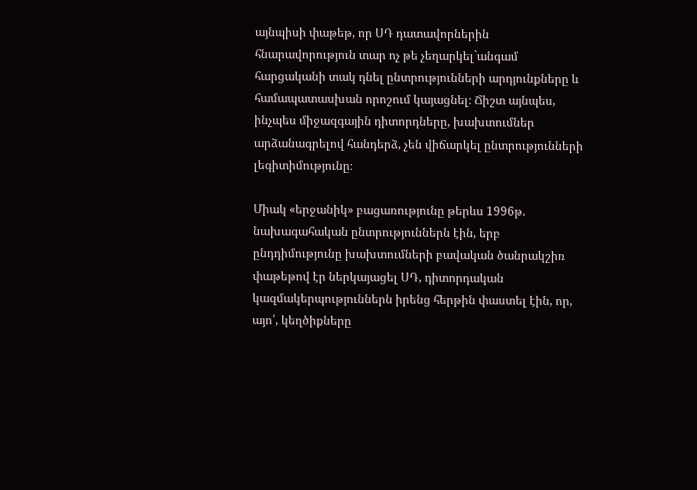այնպիսի փաթեթ, որ ՍԴ դատավորներին հնարավորություն տար ոչ թե չեղարկել`անգամ հարցականի տակ դնել ընտրությունների արդյունքները և համապատասխան որոշում կայացնել։ Ճիշտ այնպես, ինչպես միջազգային դիտորդները, խախտումներ արձանագրելով հանդերձ, չեն վիճարկել ընտրությունների լեգիտիմությունը։

Միակ «երջանիկ» բացառությունը թերևս 1996թ. նախագահական ընտրություններն էին, երբ ընդդիմությունը խախտումների բավական ծանրակշիռ փաթեթով էր ներկայացել ՍԴ, դիտորդական կազմակերպություններն իրենց հերթին փաստել էին, որ, այո՛, կեղծիքները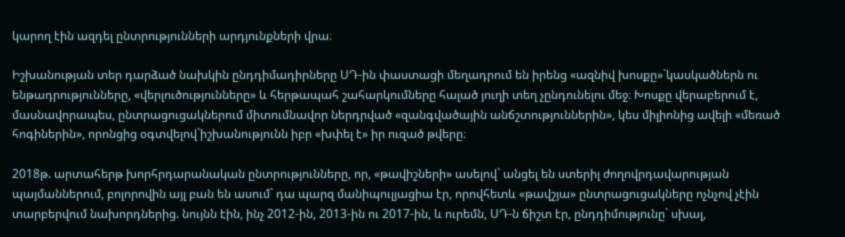կարող էին ազդել ընտրությունների արդյունքների վրա։

Իշխանության տեր դարձած նախկին ընդդիմադիրները ՍԴ-ին փաստացի մեղադրում են իրենց «ազնիվ խոսքը»`կասկածներն ու ենթադրությունները, «վերլուծությունները» և հերթապահ շահարկումները հալած յուղի տեղ չընդունելու մեջ։ Խոսքը վերաբերում է, մասնավորապես, ընտրացուցակներում միտումնավոր ներդրված «զանգվածային անճշտություններին», կես միլիոնից ավելի «մեռած հոգիներին», որոնցից օգտվելով`իշխանությունն իբր «խփել է» իր ուզած թվերը։

2018թ. արտահերթ խորհրդարանական ընտրությունները, որ, «թավիշների» ասելով` անցել են ստերիլ ժողովրդավարության պայմաններում, բոլորովին այլ բան են ասում` դա պարզ մանիպուլյացիա էր, որովհետև «թավշյա» ընտրացուցակները ոչնչով չէին տարբերվում նախորդներից. նույնն էին, ինչ 2012-ին, 2013-ին ու 2017-ին, և ուրեմն, ՍԴ-ն ճիշտ էր, ընդդիմությունը` սխալ,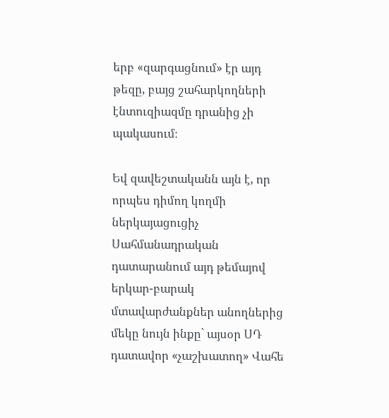երբ «զարգացնում» էր այդ թեզը, բայց շահարկողների էնտուզիազմը դրանից չի պակասում։

Եվ զավեշտականն այն է, որ որպես դիմող կողմի ներկայացուցիչ Սահմանադրական դատարանում այդ թեմայով երկար-բարակ մտավարժանքներ անողներից մեկը նույն ինքը` այսօր ՍԴ դատավոր «չաշխատող» Վահե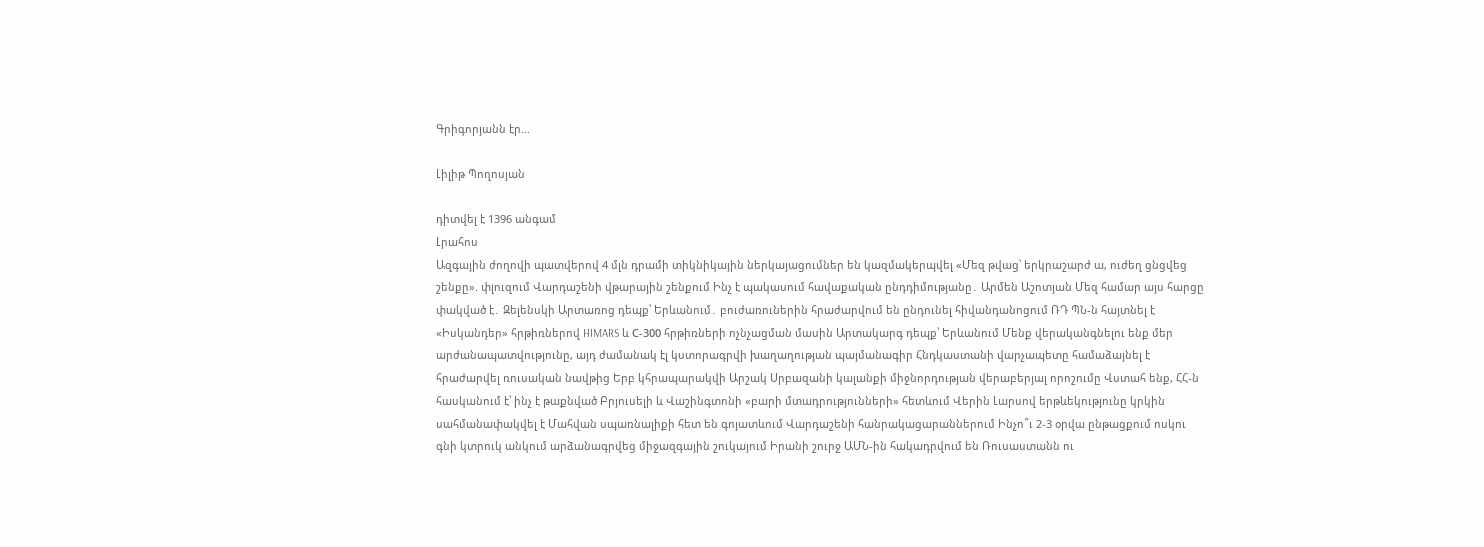Գրիգորյանն էր...

Լիլիթ Պողոսյան

դիտվել է 1396 անգամ
Լրահոս
Ազգային ժողովի պատվերով 4 մլն դրամի տիկնիկային ներկայացումներ են կազմակերպվել «Մեզ թվաց՝ երկրաշարժ ա, ուժեղ ցնցվեց շենքը». փլուզում Վարդաշենի վթարային շենքում Ինչ է պակասում հավաքական ընդդիմությանը․ Արմեն Աշոտյան Մեզ համար այս հարցը փակված է․ Զելենսկի Արտառոց դեպք՝ Երևանում․ բուժառուներին հրաժարվում են ընդունել հիվանդանոցում ՌԴ ՊՆ-ն հայտնել է «Իսկանդեր» հրթիռներով HIMARS և С-300 հրթիռների ոչնչացման մասին Արտակարգ դեպք՝ Երևանում Մենք վերականգնելու ենք մեր արժանապատվությունը, այդ ժամանակ էլ կստորագրվի խաղաղության պայմանագիր Հնդկաստանի վարչապետը համաձայնել է հրաժարվել ռուսական նավթից Երբ կհրապարակվի Արշակ Սրբազանի կալանքի միջնորդության վերաբերյալ որոշումը Վստահ ենք, ՀՀ-ն հասկանում է՝ ինչ է թաքնված Բրյուսելի և Վաշինգտոնի «բարի մտադրությունների» հետևում Վերին Լարսով երթևեկությունը կրկին սահմանափակվել է Մահվան սպառնալիքի հետ են գոյատևում Վարդաշենի հանրակացարաններում Ինչո՞ւ 2-3 օրվա ընթացքում ոսկու գնի կտրուկ անկում արձանագրվեց միջազգային շուկայում Իրանի շուրջ ԱՄՆ-ին հակադրվում են Ռուսաստանն ու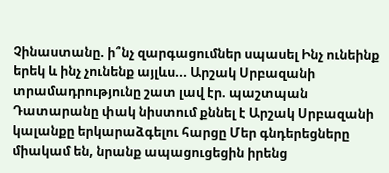Չինաստանը. ի՞նչ զարգացումներ սպասել Ինչ ունեինք երեկ և ինչ չունենք այլևս... Արշակ Սրբազանի տրամադրությունը շատ լավ էր. պաշտպան Դատարանը փակ նիստում քննել է Արշակ Սրբազանի կալանքը երկարաձգելու հարցը Մեր գնդերեցները միակամ են, նրանք ապացուցեցին իրենց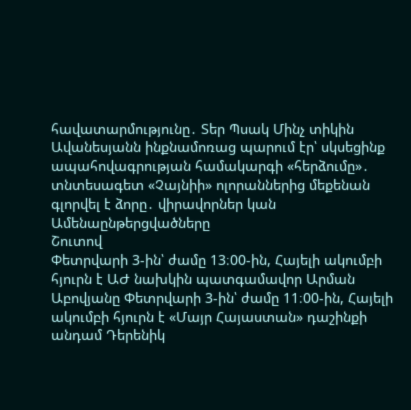հավատարմությունը․ Տեր Պսակ Մինչ տիկին Ավանեսյանն ինքնամոռաց պարում էր՝ սկսեցինք ապահովագրության համակարգի «հերձումը»․ տնտեսագետ «Չայնիի» ոլորաններից մեքենան գլորվել է ձորը․ վիրավորներ կան
Ամենաընթերցվածները
Շուտով
Փետրվարի 3-ին՝ ժամը 13։00-ին, Հայելի ակումբի հյուրն է ԱԺ նախկին պատգամավոր Արման Աբովյանը Փետրվարի 3-ին՝ ժամը 11։00-ին, Հայելի ակումբի հյուրն է «Մայր Հայաստան» դաշինքի անդամ Դերենիկ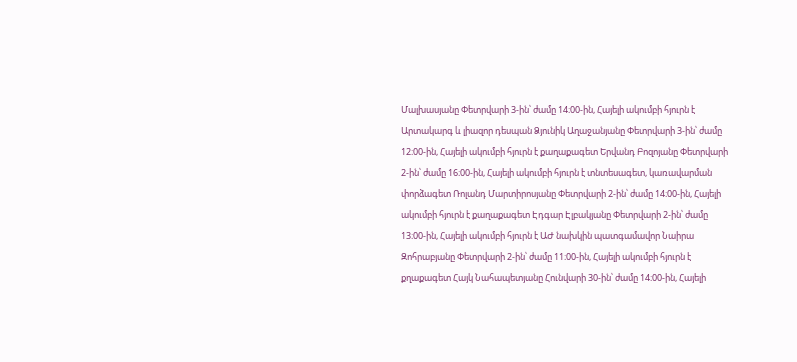Մալխասյանը Փետրվարի 3-ին՝ ժամը 14։00-ին, Հայելի ակումբի հյուրն է Արտակարգ և լիազոր դեսպան Ձյունիկ Աղաջանյանը Փետրվարի 3-ին՝ ժամը 12։00-ին, Հայելի ակումբի հյուրն է քաղաքագետ Երվանդ Բոզոյանը Փետրվարի 2-ին՝ ժամը 16։00-ին, Հայելի ակումբի հյուրն է տնտեսագետ, կառավարման փորձագետ Ռոլանդ Մարտիրոսյանը Փետրվարի 2-ին՝ ժամը 14։00-ին, Հայելի ակումբի հյուրն է քաղաքագետ Էդգար Էլբակյանը Փետրվարի 2-ին՝ ժամը 13։00-ին, Հայելի ակումբի հյուրն է ԱԺ նախկին պատգամավոր Նաիրա Զոհրաբյանը Փետրվարի 2-ին՝ ժամը 11։00-ին, Հայելի ակումբի հյուրն է քղաքագետ Հայկ Նահապետյանը Հունվարի 30-ին՝ ժամը 14։00-ին, Հայելի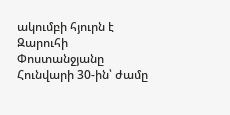ակումբի հյուրն է Զարուհի Փոստանջյանը Հունվարի 30-ին՝ ժամը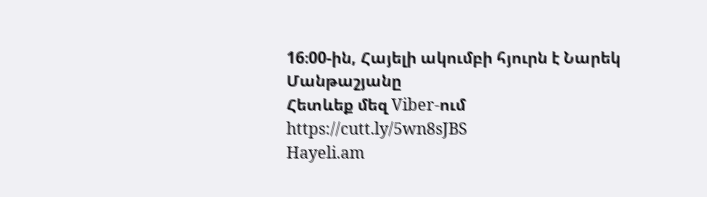16։00-ին, Հայելի ակումբի հյուրն է Նարեկ Մանթաշյանը
Հետևեք մեզ Viber-ում https://cutt.ly/5wn8sJBS
Hayeli.am